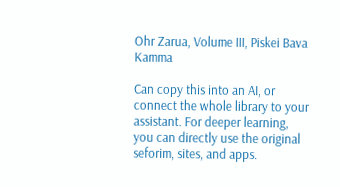Ohr Zarua, Volume III, Piskei Bava Kamma

Can copy this into an AI, or connect the whole library to your assistant. For deeper learning, you can directly use the original seforim, sites, and apps.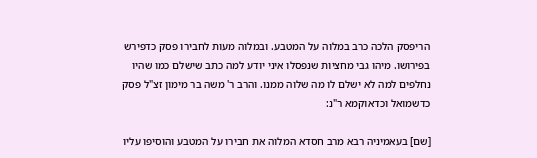הריפסק הלכה כרב במלוה על המטבע. ובמלוה מעות לחבירו פסק כדפירש בפירושו. מיהו גבי מחציות שנפסלו איני יודע למה כתב שישלם כמו שהיו נחלפים למה לא ישלם לו מה שלוה ממנו. והרב ר' משה בר מימון זצ"ל פסק כדשמואל וכדאוקמא ר"נ:

[שם] בעאמיניה רבא מרב חסדא המלוה את חבירו על המטבע והוסיפו עליו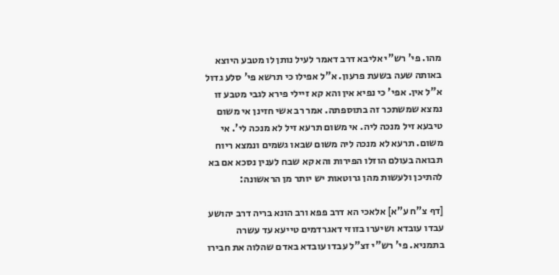מהו. פי' רש"י אליבא דרב דאמר לעיל נותן לו מטבע היוצא באותה שעה בשעת פרעון. א"ל אפילו כי תרשא פי' סלע גדול א"ל אין. אפי' כי נפיא אין והא קא זיילי פירא לגבי מטבע זו נמצא שמשתכר זה בתוספתה. אמר רב אשי חזינן אי משום טיבעא זיל מנכה ליה. אי משום תרעא זיל לא מנכה לי'. אי משום. תרעא לא מנכה ליה משום שבאו גשמים ונמצא ריוח תבואה בעולם הוזלו הפירות והא קא שבח לענין נסכא אם בא להתיכן ולעשות מהן גרוטאות יש יותר מן הראשונה:

[דף צ"ח ע"א] אלאכי הא דרב פפא ורב הונא בריה דרב יהושע עבדו עובדא ושיערו בזוזי דאגרדמים טייעא עד עשרה בתמניא. פי' רש"י זצ"ל עבדו עובדא באדם שהלוה את חבירו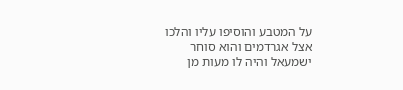על המטבע והוסיפו עליו והלכו אצל אגרדמים והוא סוחר ישמעאל והיה לו מעות מן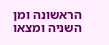הראשונה ומן השניה ומצאו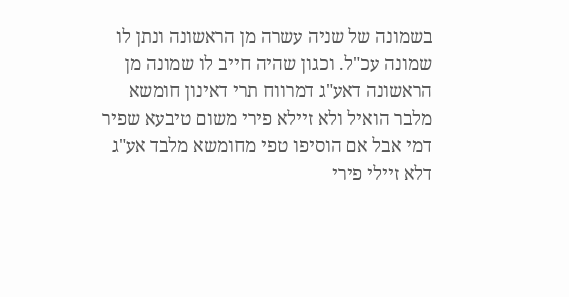בשמונה של שניה עשרה מן הראשונה ונתן לו שמונה עכ"ל. וכגון שהיה חייב לו שמונה מן הראשונה דאע"ג דמרווח תרי דאינון חומשא מלבר הואיל ולא זיילא פירי משום טיבעא שפיר דמי אבל אם הוסיפו טפי מחומשא מלבד אע"ג דלא זיילי פירי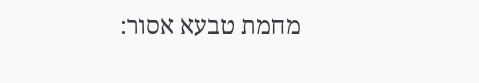מחמת טבעא אסור: